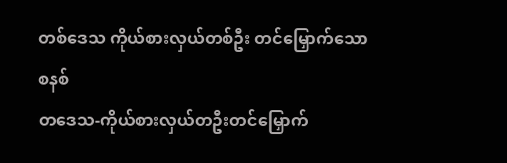တစ်ဒေသ ကိုယ်စားလှယ်တစ်ဦး တင်မြှောက်သောစနစ်
တဒေသ-ကိုယ်စားလှယ်တဦးတင်မြှောက်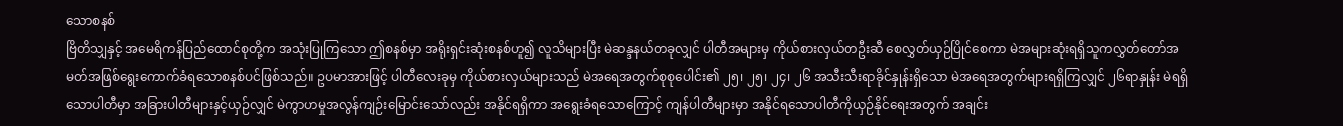သောစနစ်
ဗြိတိသျှနှင့် အမေရိကန်ပြည်ထောင်စုတို့က အသုံးပြုကြသော ဤစနစ်မှာ အရိုးရှင်းဆုံးစနစ်ဟူ၍ လူသိများပြီး မဲဆန္ဒနယ်တခုလျှင် ပါတီအများမှ ကိုယ်စားလှယ်တဦးဆီ စေလွှတ်ယှဉ်ပြိုင်စေကာ မဲအများဆုံးရရှိသူကလွှတ်တော်အမတ်အဖြစ်ရွေးကောက်ခံရသောစနစ်ပင်ဖြစ်သည်။ ဥပမာအားဖြင့် ပါတီလေးခုမှ ကိုယ်စားလှယ်များသည် မဲအရေအတွက်စုစုပေါင်း၏ ၂၅၊ ၂၅၊ ၂၄၊ ၂၆ အသီးသီးရာခိုင်နှုန်းရှိသော မဲအရေအတွက်များရရှိကြလျှင် ၂၆ရာနှုန်း မဲရရှိသောပါတီမှာ အခြားပါတီများနှင့်ယှဉ်လျှင် မဲကွာဟမှုအလွန်ကျဉ်းမြောင်းသော်လည်း အနိုင်ရရှိကာ အရွေးခံရသောကြောင့် ကျန်ပါတီများမှာ အနိုင်ရသောပါတီကိုယှဉ်နိုင်ရေးအတွက် အချင်း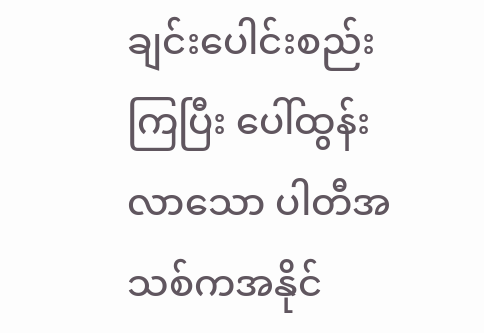ချင်းပေါင်းစည်းကြပြီး ပေါ်ထွန်းလာသော ပါတီအသစ်ကအနိုင်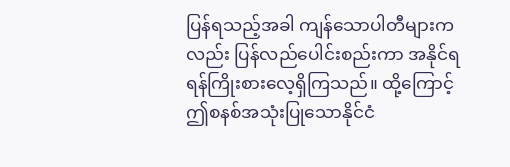ပြန်ရသည့်အခါ ကျန်သောပါတီများကလည်း ပြန်လည်ပေါင်းစည်းကာ အနိုင်ရရန်ကြိုးစားလေ့ရှိကြသည်။ ထို့ကြောင့် ဤစနစ်အသုံးပြုသောနိုင်ငံ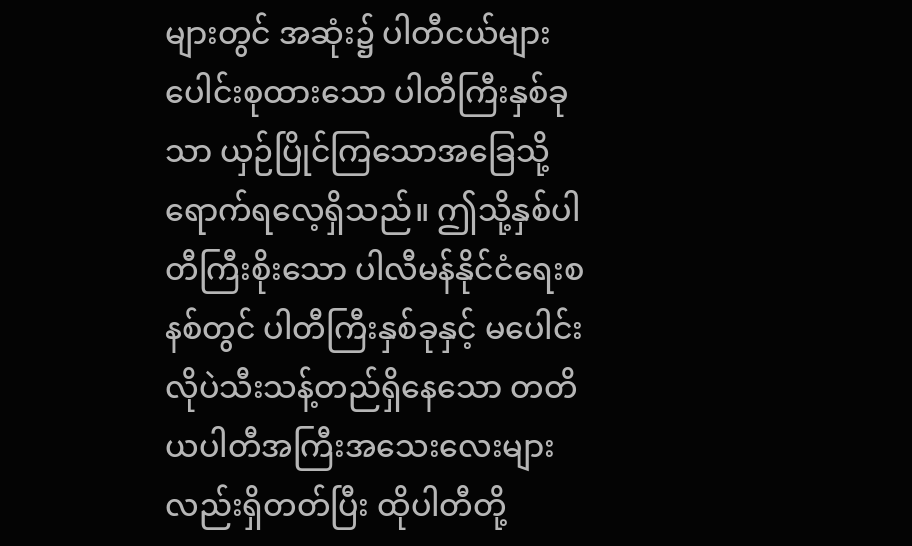များတွင် အဆုံး၌ ပါတီငယ်များပေါင်းစုထားသော ပါတီကြီးနှစ်ခုသာ ယှဉ်ပြိုင်ကြသောအခြေသို့ ရောက်ရလေ့ရှိသည်။ ဤသို့နှစ်ပါတီကြီးစိုးသော ပါလီမန်နိုင်ငံရေးစနစ်တွင် ပါတီကြီးနှစ်ခုနှင့် မပေါင်းလိုပဲသီးသန့်တည်ရှိနေသော တတိယပါတီအကြီးအသေးလေးများလည်းရှိတတ်ပြီး ထိုပါတီတို့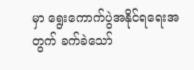မှာ ရွေးကောက်ပွဲအနိုင်ရရေးအတွက် ခက်ခဲသော်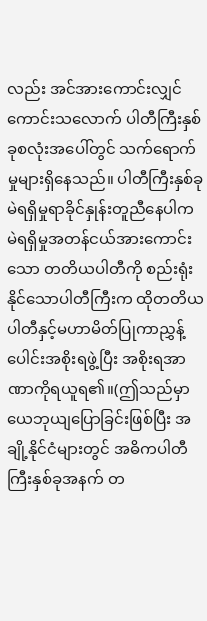လည်း အင်အားကောင်းလျှင်ကောင်းသလောက် ပါတီကြီးနှစ်ခုစလုံးအပေါ်တွင် သက်ရောက်မှုများရှိနေသည်။ ပါတီကြီးနှစ်ခုမဲရရှိမှုရာခိုင်နှုန်းတူညီနေပါက မဲရရှိမှုအတန်ငယ်အားကောင်းသော တတိယပါတီကို စည်းရုံးနိုင်သောပါတီကြီးက ထိုတတိယပါတီနှင့်မဟာမိတ်ပြုကာညွှန့်ပေါင်းအစိုးရဖွဲ့ပြီး အစိုးရအာဏာကိုရယူရ၏။(ဤသည်မှာ ယေဘုယျပြောခြင်းဖြစ်ပြီး အချို့နိုင်ငံများတွင် အဓိကပါတီကြီးနှစ်ခုအနက် တ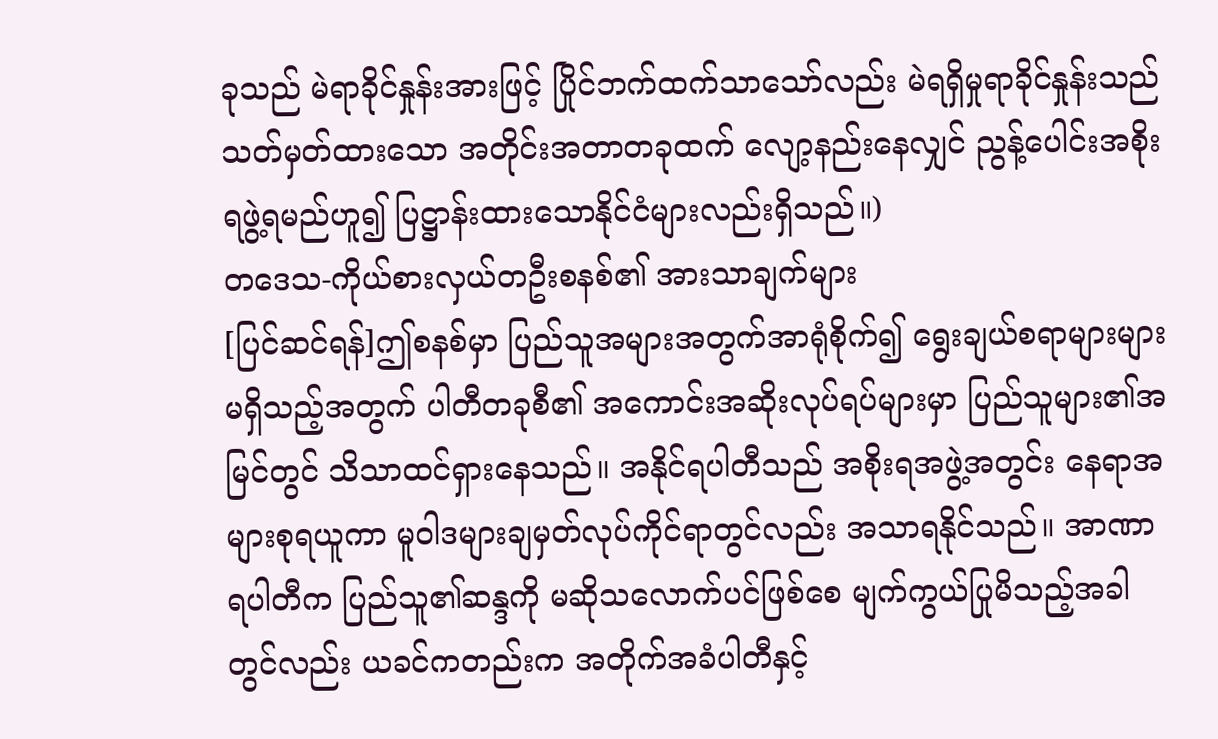ခုသည် မဲရာခိုင်နှုန်းအားဖြင့် ပြိုင်ဘက်ထက်သာသော်လည်း မဲရရှိမှုရာခိုင်နှုန်းသည် သတ်မှတ်ထားသော အတိုင်းအတာတခုထက် လျော့နည်းနေလျှင် ညွန့်ပေါင်းအစိုးရဖွဲ့ရမည်ဟူ၍ ပြဋ္ဌာန်းထားသောနိုင်ငံများလည်းရှိသည်။)
တဒေသ-ကိုယ်စားလှယ်တဦးစနစ်၏ အားသာချက်များ
[ပြင်ဆင်ရန်]ဤစနစ်မှာ ပြည်သူအများအတွက်အာရုံစိုက်၍ ရွေးချယ်စရာများများမရှိသည့်အတွက် ပါတီတခုစီ၏ အကောင်းအဆိုးလုပ်ရပ်များမှာ ပြည်သူများ၏အမြင်တွင် သိသာထင်ရှားနေသည်။ အနိုင်ရပါတီသည် အစိုးရအဖွဲ့အတွင်း နေရာအများစုရယူကာ မူဝါဒများချမှတ်လုပ်ကိုင်ရာတွင်လည်း အသာရနိုင်သည်။ အာဏာရပါတီက ပြည်သူ၏ဆန္ဒကို မဆိုသလောက်ပင်ဖြစ်စေ မျက်ကွယ်ပြုမိသည့်အခါတွင်လည်း ယခင်ကတည်းက အတိုက်အခံပါတီနှင့်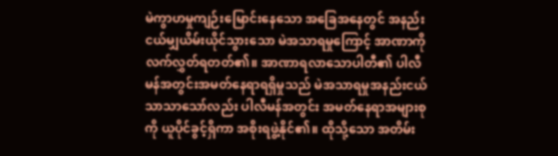မဲကွာဟမှုကျဉ်းမြောင်းနေသော အခြေအနေတွင် အနည်းငယ်မျှယိမ်းယိုင်သွားသော မဲအသာရမှုကြောင့် အာဏာကိုလက်လွှတ်ရတတ်၏။ အာဏာရလာသောပါတီ၏ ပါလီမန်အတွင်းအမတ်နေရာရရှိမှုသည် မဲအသာရမှုအနည်းငယ်သာသာသော်လည်း ပါလီမန်အတွင်း အမတ်နေရာအများစုကို ယူပိုင်ခွင့်ရှိကာ အစိုးရဖွဲ့နိုင်၏။ ထိုသို့သော အတိမ်း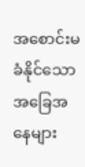အစောင်းမခံနိုင်သောအခြေအနေများ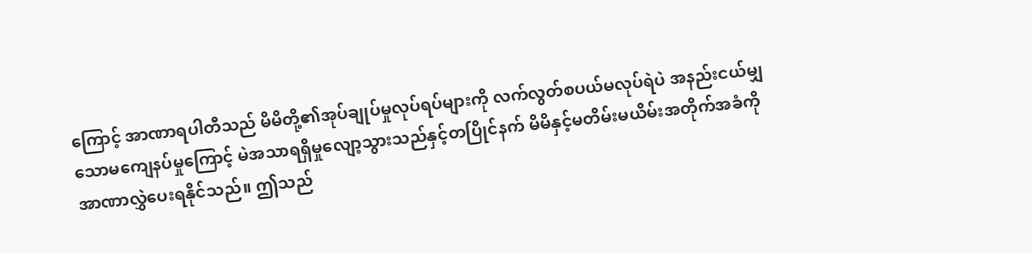ကြောင့် အာဏာရပါတီသည် မိမိတို့၏အုပ်ချုပ်မှုလုပ်ရပ်များကို လက်လွတ်စပယ်မလုပ်ရဲပဲ အနည်းငယ်မျှသောမကျေနပ်မှုကြောင့် မဲအသာရရှိမှုလျော့သွားသည်နှင့်တပြိုင်နက် မိမိနှင့်မတိမ်းမယိမ်းအတိုက်အခံကို အာဏာလွှဲပေးရနိုင်သည်။ ဤသည်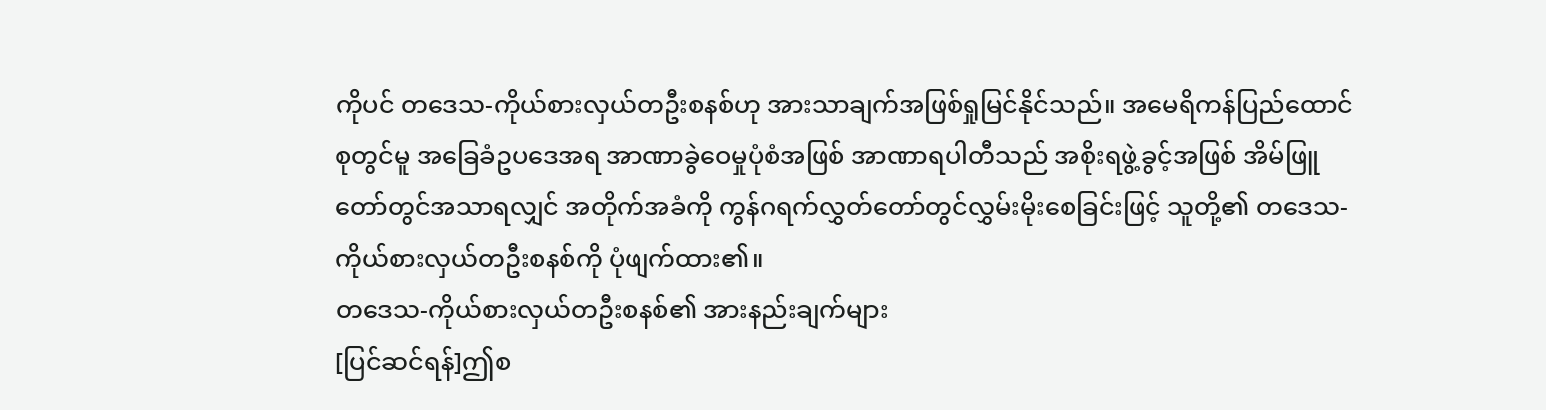ကိုပင် တဒေသ-ကိုယ်စားလှယ်တဦးစနစ်ဟု အားသာချက်အဖြစ်ရှုမြင်နိုင်သည်။ အမေရိကန်ပြည်ထောင်စုတွင်မူ အခြေခံဥပဒေအရ အာဏာခွဲဝေမှုပုံစံအဖြစ် အာဏာရပါတီသည် အစိုးရဖွဲ့ခွင့်အဖြစ် အိမ်ဖြူတော်တွင်အသာရလျှင် အတိုက်အခံကို ကွန်ဂရက်လွှတ်တော်တွင်လွှမ်းမိုးစေခြင်းဖြင့် သူတို့၏ တဒေသ-ကိုယ်စားလှယ်တဦးစနစ်ကို ပုံဖျက်ထား၏။
တဒေသ-ကိုယ်စားလှယ်တဦးစနစ်၏ အားနည်းချက်များ
[ပြင်ဆင်ရန်]ဤစ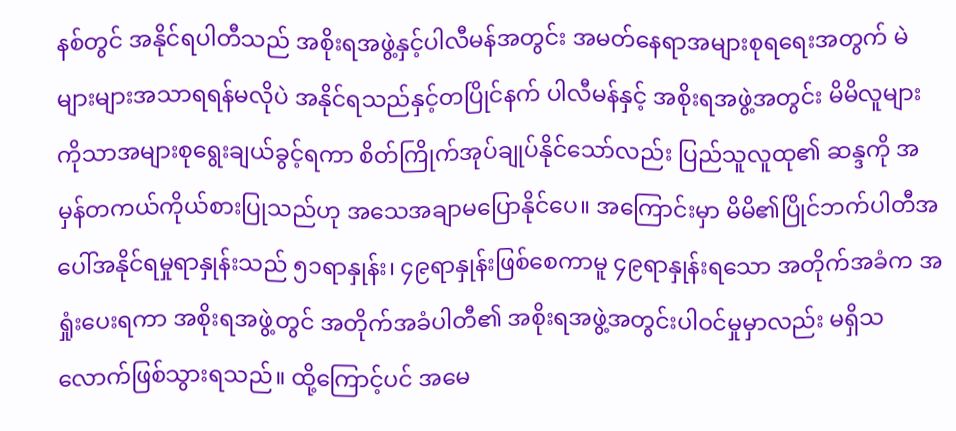နစ်တွင် အနိုင်ရပါတီသည် အစိုးရအဖွဲ့နှင့်ပါလီမန်အတွင်း အမတ်နေရာအများစုရရေးအတွက် မဲများများအသာရရန်မလိုပဲ အနိုင်ရသည်နှင့်တပြိုင်နက် ပါလီမန်နှင့် အစိုးရအဖွဲ့အတွင်း မိမိလူများကိုသာအများစုရွေးချယ်ခွင့်ရကာ စိတ်ကြိုက်အုပ်ချုပ်နိုင်သော်လည်း ပြည်သူလူထု၏ ဆန္ဒကို အမှန်တကယ်ကိုယ်စားပြုသည်ဟု အသေအချာမပြောနိုင်ပေ။ အကြောင်းမှာ မိမိ၏ပြိုင်ဘက်ပါတီအပေါ်အနိုင်ရမှုရာနှုန်းသည် ၅၁ရာနှုန်း၊ ၄၉ရာနှုန်းဖြစ်စေကာမူ ၄၉ရာနှုန်းရသော အတိုက်အခံက အရှုံးပေးရကာ အစိုးရအဖွဲ့တွင် အတိုက်အခံပါတီ၏ အစိုးရအဖွဲ့အတွင်းပါဝင်မှုမှာလည်း မရှိသလောက်ဖြစ်သွားရသည်။ ထို့ကြောင့်ပင် အမေ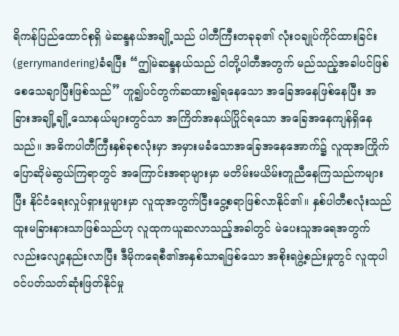ရိကန်ပြည်ထောင်စုရှိ မဲဆန္ဒနယ်အချို့သည် ပါတီကြီးတခုခု၏ လုံးဝချုပ်ကိုင်ထားခြင်း(gerrymandering)ခံရပြီး “ဤမဲဆန္ဒနယ်သည် ငါတို့ပါတီအတွက် မည်သည့်အခါပင်ဖြစ်စေသေချာပြီးဖြစ်သည်” ဟူ၍ပင်တွက်ဆထား၍ရနေသော အခြေအနေဖြစ်နေပြီး အခြားအချို့ချို့သောနယ်များတွင်သာ အကြိတ်အနယ်ပြိုင်ရသော အခြေအနေကျန်ရှိနေသည်။ အဓိကပါတီကြီးနှစ်ခုစလုံးမှာ အမှားမခံသောအခြေအနေအောက်၌ လူထုအကြိုက်ပြောဆိုမဲဆွယ်ကြရာတွင် အကြောင်းအရာများမှာ မတိမ်းမယိမ်းတူညီနေကြသည်ကများပြီး နိုင်ငံရေးလှုပ်ရှားမှုများမှာ လူထုအတွက်ငြီးငွေ့စရာဖြစ်လာနိုင်၏။ နှစ်ပါတီစလုံးသည်ထူးမခြားနားသာဖြစ်သည်ဟု လူထုကယူဆလာသည့်အခါတွင် မဲပေးသူအရေအတွက်လည်းလျော့နည်းလာပြီး ဒီမိုကရေစီ၏အနှစ်သာရဖြစ်သော အစိုးရဖွဲ့စည်းမှုတွင် လူထုပါဝင်ပတ်သတ်ဆုံးဖြတ်နိုင်မှု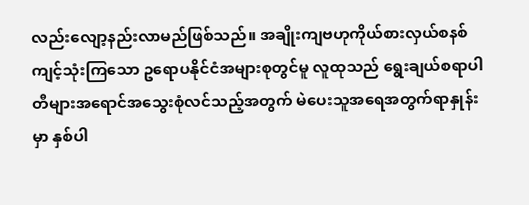လည်းလျော့နည်းလာမည်ဖြစ်သည်။ အချိုးကျဗဟုကိုယ်စားလှယ်စနစ်ကျင့်သုံးကြသော ဥရောပနိုင်ငံအများစုတွင်မူ လူထုသည် ရွေးချယ်စရာပါတီများအရောင်အသွေးစုံလင်သည့်အတွက် မဲပေးသူအရေအတွက်ရာနှုန်းမှာ နှစ်ပါ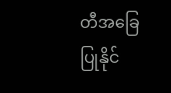တီအခြေပြုနိုင်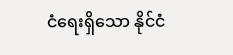ငံရေးရှိသော နိုင်ငံ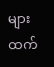များထက်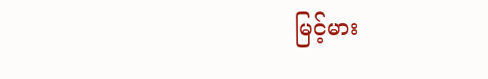မြင့်မား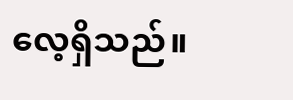လေ့ရှိသည်။